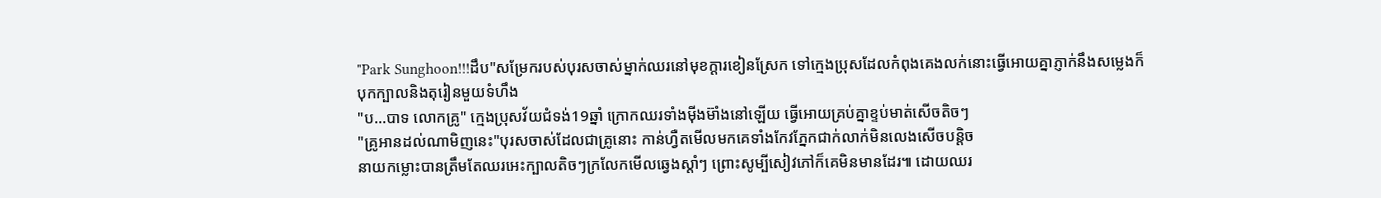"Park Sunghoon!!!ដឹប"សម្រែករបស់បុរសចាស់ម្នាក់ឈរនៅមុខក្ដារខៀនស្រែក ទៅក្មេងប្រុសដែលកំពុងគេងលក់នោះធ្វេីអោយគ្នាភ្ញាក់នឹងសម្លេងក៏បុកក្បាលនិងតុរៀនមួយទំហឹង
"ប...បាទ លោកគ្រូ" ក្មេងប្រុសវ័យជំទង់19ឆ្នាំ ក្រោកឈរទាំងម៉ីងម៊ាំងនៅឡេីយ ធ្វើអោយគ្រប់គ្នាខ្ទប់មាត់សេីចតិចៗ
"គ្រូអានដល់ណាមិញនេះ"បុរសចាស់ដែលជាគ្រូនោះ កាន់ហ្វឺតមេីលមកគេទាំងកែវភ្នែកជាក់លាក់មិនលេងសេីចបន្តិច
នាយកម្លោះបានត្រឹមតែឈរអេះក្បាលតិចៗក្រលែកមេីលឆ្វេងស្ដាំៗ ព្រោះសូម្បីសៀវភៅក៏គេមិនមានដែរ៕ ដោយឈរ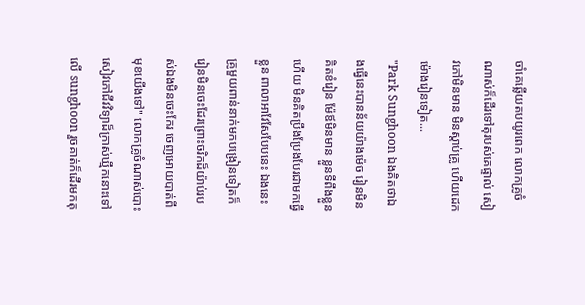ចាំគេឆ្លេីយតបយូរពេក លោកគ្រូចំណាស់ក៏ដេីរទៅតុរបស់គេផ្ទាល់ សៀវភៅមិនមាន មិនស្ដាប់គ្រូ ហេីយដេកម៉ោងរៀនទៀត...
"Park Sunghoon ឯងគិតថាឯងធ្វេីនេះបានន័យយ៉ាងម៉េច រៀនមិនគិតខំរៀន ម៉ែឪមិនមាន ខ្លួនទីពឹងខ្លួនហេីយ មិនគិតប្រឹងប្រែងបែរជាមកធ្វេីខ្លួន ពាលាអាវែសែបែបនេះ ឯងនេះគ្រូមួយពាន់នាក់មកបង្រៀនទៀតក៏រៀនមិនចេះដែរព្រោះចរិកដ៏យ៉ាប់របស់ឯងមិនចេះកែរ ចេញអោយបាត់ពីមុខយេីងទៅ" លោកគ្រូចំណាស់បោះសៀវភៅជីវវិទ្យាដ៏ក្រាស់ឃ្មឹកនោះទៅលេី sunghoon រួចគាត់ក៏ដេីរមកតុ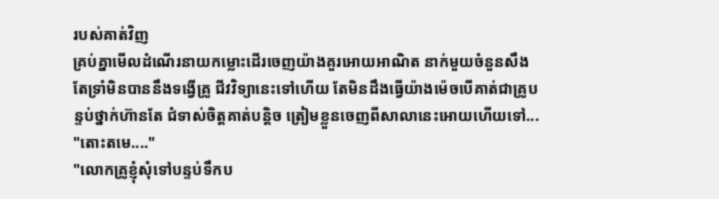របស់គាត់វិញ
គ្រប់គ្នាមេីលដំណើរនាយកម្លោះដេីរចេញយ៉ាងគួរអោយអាណិត នាក់មួយចំនួនសឹងតែទ្រាំមិនបាននឹងទង្វើគ្រូ ជីវវិទ្យានេះទៅហេីយ តែមិនដឹងធ្វើយ៉ាងម៉េចបេីគាត់ជាគ្រូបន្ទប់ថ្នាក់ហ៊ានតែ ជំទាស់ចិត្តគាត់បន្តិច ត្រៀមខ្លួនចេញពីសាលានេះអោយហេីយទៅ...
"តោះតមេ...."
"លោកគ្រូខ្ញុំសុំទៅបន្ទប់ទឹកប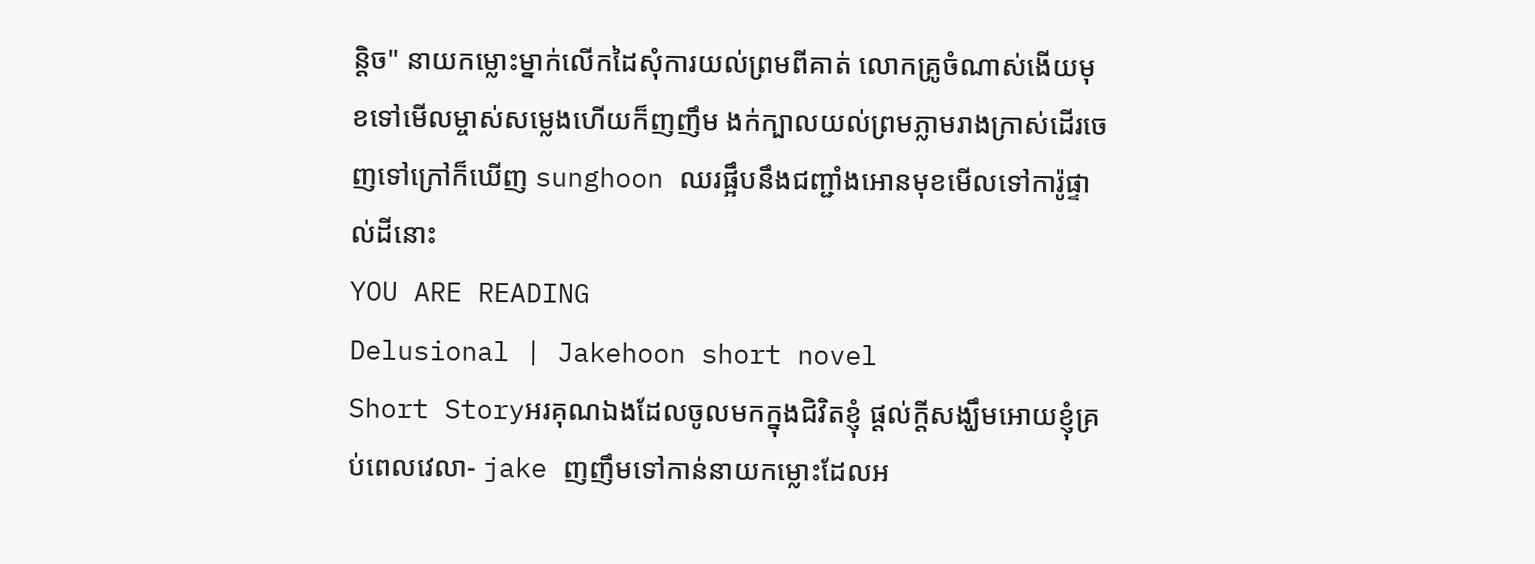ន្តិច" នាយកម្លោះម្នាក់លេីកដៃសុំការយល់ព្រមពីគាត់ លោកគ្រូចំណាស់ងេីយមុខទៅមេីលម្ចាស់សម្លេងហើយក៏ញញឹម ងក់ក្បាលយល់ព្រមភ្លាមរាងក្រាស់ដេីរចេញទៅក្រៅក៏ឃេីញ sunghoon ឈរផ្អឹបនឹងជញ្ជាំងអោនមុខមេីលទៅការ៉ូផ្ទាល់ដីនោះ
YOU ARE READING
Delusional | Jakehoon short novel
Short Storyអរគុណឯងដែលចូលមកក្នុងជិវិតខ្ញុំ ផ្ដល់ក្ដីសង្ឃឹមអោយខ្ញុំគ្រប់ពេលវេលា- jake ញញឹមទៅកាន់នាយកម្លោះដែលអ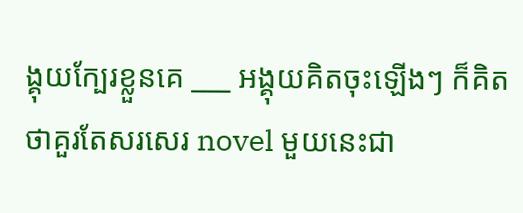ង្គុយក្បែរខ្លួនគេ ___ អង្គុយគិតចុះឡេីងៗ ក៏គិតថាគួរតែសរសេរ novel មួយនេះជា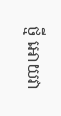ថ្មី អោយវា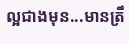ល្អជាងមុន...មានត្រឹ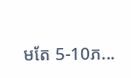មតែ 5-10ភ...